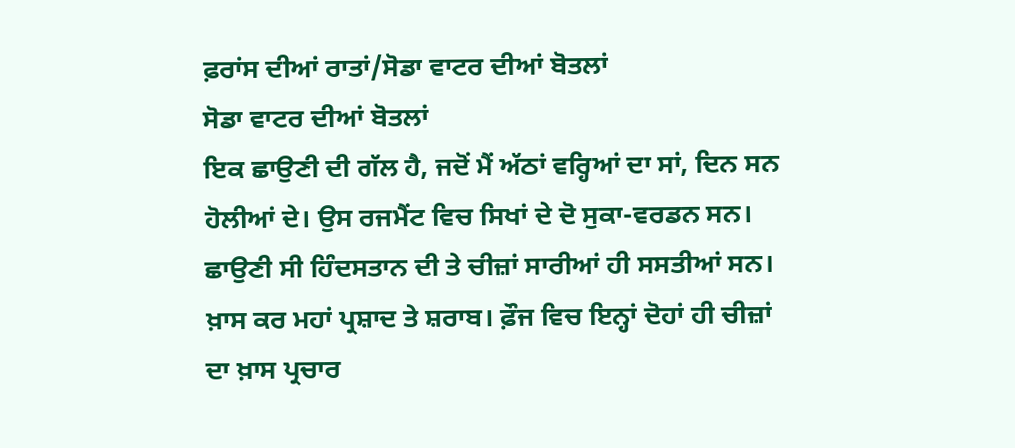ਫ਼ਰਾਂਸ ਦੀਆਂ ਰਾਤਾਂ/ਸੋਡਾ ਵਾਟਰ ਦੀਆਂ ਬੋਤਲਾਂ
ਸੋਡਾ ਵਾਟਰ ਦੀਆਂ ਬੋਤਲਾਂ
ਇਕ ਛਾਉਣੀ ਦੀ ਗੱਲ ਹੈ, ਜਦੋਂ ਮੈਂ ਅੱਠਾਂ ਵਰ੍ਹਿਆਂ ਦਾ ਸਾਂ, ਦਿਨ ਸਨ ਹੋਲੀਆਂ ਦੇ। ਉਸ ਰਜਮੈਂਟ ਵਿਚ ਸਿਖਾਂ ਦੇ ਦੋ ਸੁਕਾ-ਵਰਡਨ ਸਨ। ਛਾਉਣੀ ਸੀ ਹਿੰਦਸਤਾਨ ਦੀ ਤੇ ਚੀਜ਼ਾਂ ਸਾਰੀਆਂ ਹੀ ਸਸਤੀਆਂ ਸਨ। ਖ਼ਾਸ ਕਰ ਮਹਾਂ ਪ੍ਰਸ਼ਾਦ ਤੇ ਸ਼ਰਾਬ। ਫ਼ੌਜ ਵਿਚ ਇਨ੍ਹਾਂ ਦੋਹਾਂ ਹੀ ਚੀਜ਼ਾਂ ਦਾ ਖ਼ਾਸ ਪ੍ਰਚਾਰ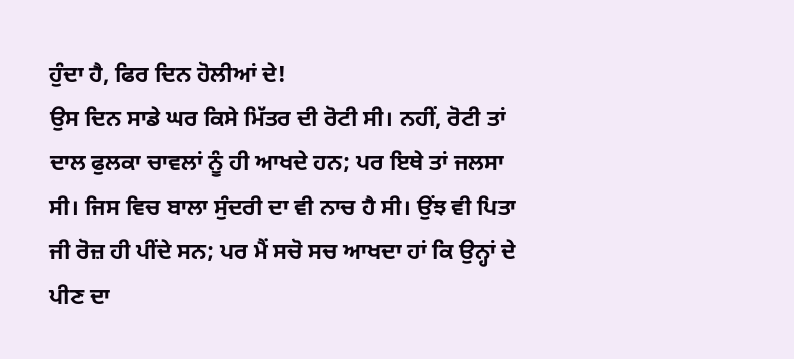ਹੁੰਦਾ ਹੈ, ਫਿਰ ਦਿਨ ਹੋਲੀਆਂ ਦੇ!
ਉਸ ਦਿਨ ਸਾਡੇ ਘਰ ਕਿਸੇ ਮਿੱਤਰ ਦੀ ਰੋਟੀ ਸੀ। ਨਹੀਂ, ਰੋਟੀ ਤਾਂ ਦਾਲ ਫੁਲਕਾ ਚਾਵਲਾਂ ਨੂੰ ਹੀ ਆਖਦੇ ਹਨ; ਪਰ ਇਥੇ ਤਾਂ ਜਲਸਾ ਸੀ। ਜਿਸ ਵਿਚ ਬਾਲਾ ਸੁੰਦਰੀ ਦਾ ਵੀ ਨਾਚ ਹੈ ਸੀ। ਉਂਝ ਵੀ ਪਿਤਾ ਜੀ ਰੋਜ਼ ਹੀ ਪੀਂਦੇ ਸਨ; ਪਰ ਮੈਂ ਸਚੋ ਸਚ ਆਖਦਾ ਹਾਂ ਕਿ ਉਨ੍ਹਾਂ ਦੇ ਪੀਣ ਦਾ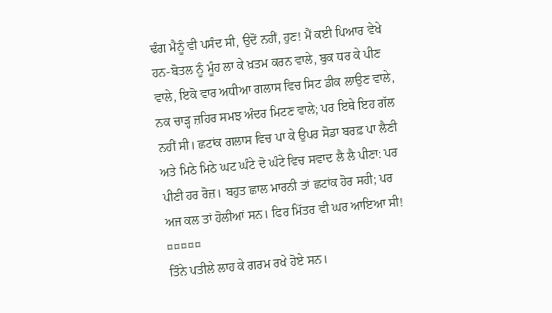ਢੰਗ ਮੈਨੂੰ ਵੀ ਪਸੰਦ ਸੀ, ਉਦੋਂ ਨਹੀਂ, ਹੁਣ! ਮੈਂ ਕਈ ਪਿਆਰ ਵੇਖੇ ਹਨ-ਬੋਤਲ ਨੂੰ ਮੂੰਹ ਲਾ ਕੇ ਖ਼ਤਮ ਕਰਨ ਵਾਲੇ, ਬੁਕ ਧਰ ਕੇ ਪੀਣ ਵਾਲੇ, ਇਕੋ ਵਾਰ ਅਧੀਆ ਗਲਾਸ ਵਿਚ ਸਿਟ ਡੀਕ ਲਾਉਣ ਵਾਲੇ, ਨਕ ਚਾੜ੍ਹ ਜ਼ਹਿਰ ਸਮਝ ਅੰਦਰ ਮਿਟਣ ਵਾਲੇ; ਪਰ ਇਥੇ ਇਹ ਗੱਲ ਨਹੀਂ ਸੀ। ਛਟਾਂਕ ਗਲਾਸ ਵਿਚ ਪਾ ਕੇ ਉਪਰ ਸੋਡਾ ਬਰਫ਼ ਪਾ ਲੈਣੀ ਅਤੇ ਮਿਠੇ ਮਿਠੇ ਘਟ ਘੰਟੇ ਦੋ ਘੰਟੇ ਵਿਚ ਸਵਾਦ ਲੈ ਲੈ ਪੀਣਾ: ਪਰ ਪੀਣੀ ਹਰ ਰੋਜ਼। ਬਹੁਤ ਛਾਲ ਮਾਰਨੀ ਤਾਂ ਛਟਾਂਕ ਹੋਰ ਸਹੀ; ਪਰ ਅਜ ਕਲ ਤਾਂ ਹੋਲੀਆਂ ਸਨ। ਫਿਰ ਮਿੱਤਰ ਵੀ ਘਰ ਆਇਆ ਸੀ!
¤¤¤¤¤
ਤਿੰਨੇ ਪਤੀਲੇ ਲਾਹ ਕੇ ਗਰਮ ਰਖੇ ਹੋਏ ਸਨ।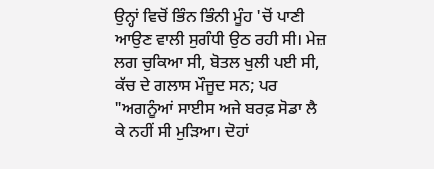ਉਨ੍ਹਾਂ ਵਿਚੋਂ ਭਿੰਨ ਭਿੰਨੀ ਮੂੰਹ 'ਚੋਂ ਪਾਣੀ ਆਉਣ ਵਾਲੀ ਸੁਗੰਧੀ ਉਠ ਰਹੀ ਸੀ। ਮੇਜ਼ ਲਗ ਚੁਕਿਆ ਸੀ, ਬੋਤਲ ਖੁਲੀ ਪਈ ਸੀ, ਕੱਚ ਦੇ ਗਲਾਸ ਮੌਜੂਦ ਸਨ; ਪਰ "ਅਗਨੂੰਆਂ ਸਾਈਸ ਅਜੇ ਬਰਫ਼ ਸੋਡਾ ਲੈ ਕੇ ਨਹੀਂ ਸੀ ਮੁੜਿਆ। ਦੋਹਾਂ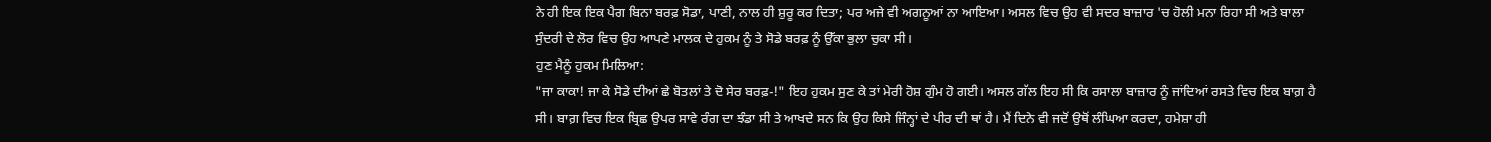ਨੇ ਹੀ ਇਕ ਇਕ ਪੈਗ ਬਿਨਾ ਬਰਫ਼ ਸੋਡਾ, ਪਾਣੀ, ਨਾਲ ਹੀ ਸ਼ੁਰੂ ਕਰ ਦਿਤਾ; ਪਰ ਅਜੇ ਵੀ ਅਗਨੂਆਂ ਨਾ ਆਇਆ। ਅਸਲ ਵਿਚ ਉਹ ਵੀ ਸਦਰ ਬਾਜ਼ਾਰ 'ਚ ਹੋਲੀ ਮਨਾ ਰਿਹਾ ਸੀ ਅਤੇ ਬਾਲਾ ਸੁੰਦਰੀ ਦੇ ਲੋਰ ਵਿਚ ਉਹ ਆਪਣੇ ਮਾਲਕ ਦੇ ਹੁਕਮ ਨੂੰ ਤੇ ਸੋਡੇ ਬਰਫ਼ ਨੂੰ ਉੱਕਾ ਭੁਲਾ ਚੁਕਾ ਸੀ।
ਹੁਣ ਮੈਨੂੰ ਹੁਕਮ ਮਿਲਿਆ:
"ਜਾ ਕਾਕਾ! ਜਾ ਕੇ ਸੋਡੇ ਦੀਆਂ ਛੇ ਬੋਤਲਾਂ ਤੇ ਦੋ ਸੇਰ ਬਰਫ਼-!" ਇਹ ਹੁਕਮ ਸੁਣ ਕੇ ਤਾਂ ਮੇਰੀ ਹੋਸ਼ ਗੁੰਮ ਹੋ ਗਈ। ਅਸਲ ਗੱਲ ਇਹ ਸੀ ਕਿ ਰਸਾਲਾ ਬਾਜ਼ਾਰ ਨੂੰ ਜਾਂਦਿਆਂ ਰਸਤੇ ਵਿਚ ਇਕ ਬਾਗ਼ ਹੈ ਸੀ। ਬਾਗ਼ ਵਿਚ ਇਕ ਬ੍ਰਿਛ ਉਪਰ ਸਾਵੇ ਰੰਗ ਦਾ ਝੰਡਾ ਸੀ ਤੇ ਆਖਦੇ ਸਨ ਕਿ ਉਹ ਕਿਸੇ ਜਿੰਨ੍ਹਾਂ ਦੇ ਪੀਰ ਦੀ ਥਾਂ ਹੈ। ਮੈਂ ਦਿਨੇ ਵੀ ਜਦੋਂ ਉਥੋਂ ਲੰਘਿਆ ਕਰਦਾ, ਹਮੇਸ਼ਾ ਹੀ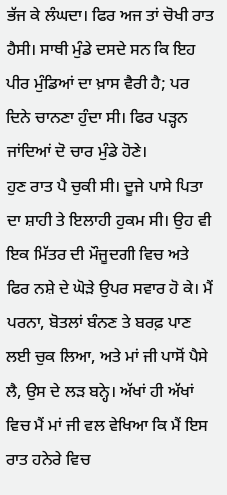ਭੱਜ ਕੇ ਲੰਘਦਾ। ਫਿਰ ਅਜ ਤਾਂ ਚੋਖੀ ਰਾਤ ਹੈਸੀ। ਸਾਥੀ ਮੁੰਡੇ ਦਸਦੇ ਸਨ ਕਿ ਇਹ ਪੀਰ ਮੁੰਡਿਆਂ ਦਾ ਖ਼ਾਸ ਵੈਰੀ ਹੈ; ਪਰ ਦਿਨੇ ਚਾਨਣਾ ਹੁੰਦਾ ਸੀ। ਫਿਰ ਪੜ੍ਹਨ ਜਾਂਦਿਆਂ ਦੋ ਚਾਰ ਮੁੰਡੇ ਹੋਣੇ।
ਹੁਣ ਰਾਤ ਪੈ ਚੁਕੀ ਸੀ। ਦੂਜੇ ਪਾਸੇ ਪਿਤਾ ਦਾ ਸ਼ਾਹੀ ਤੇ ਇਲਾਹੀ ਹੁਕਮ ਸੀ। ਉਹ ਵੀ ਇਕ ਮਿੱਤਰ ਦੀ ਮੌਜੂਦਗੀ ਵਿਚ ਅਤੇ ਫਿਰ ਨਸ਼ੇ ਦੇ ਘੋੜੇ ਉਪਰ ਸਵਾਰ ਹੋ ਕੇ। ਮੈਂ ਪਰਨਾ, ਬੋਤਲਾਂ ਬੰਨਣ ਤੇ ਬਰਫ਼ ਪਾਣ ਲਈ ਚੁਕ ਲਿਆ, ਅਤੇ ਮਾਂ ਜੀ ਪਾਸੋਂ ਪੈਸੇ ਲੈ, ਉਸ ਦੇ ਲੜ ਬਨ੍ਹੇ। ਅੱਖਾਂ ਹੀ ਅੱਖਾਂ ਵਿਚ ਮੈਂ ਮਾਂ ਜੀ ਵਲ ਵੇਖਿਆ ਕਿ ਮੈਂ ਇਸ ਰਾਤ ਹਨੇਰੇ ਵਿਚ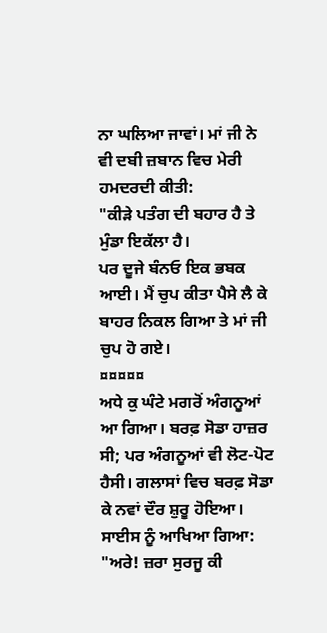ਨਾ ਘਲਿਆ ਜਾਵਾਂ। ਮਾਂ ਜੀ ਨੇ ਵੀ ਦਬੀ ਜ਼ਬਾਨ ਵਿਚ ਮੇਰੀ ਹਮਦਰਦੀ ਕੀਤੀ:
"ਕੀੜੇ ਪਤੰਗ ਦੀ ਬਹਾਰ ਹੈ ਤੇ ਮੁੰਡਾ ਇਕੱਲਾ ਹੈ।
ਪਰ ਦੂਜੇ ਬੰਨਓ ਇਕ ਭਬਕ ਆਈ। ਮੈਂ ਚੁਪ ਕੀਤਾ ਪੈਸੇ ਲੈ ਕੇ ਬਾਹਰ ਨਿਕਲ ਗਿਆ ਤੇ ਮਾਂ ਜੀ ਚੁਪ ਹੋ ਗਏ।
¤¤¤¤¤
ਅਧੇ ਕੁ ਘੰਟੇ ਮਗਰੋਂ ਅੰਗਨੂਆਂ ਆ ਗਿਆ। ਬਰਫ਼ ਸੋਡਾ ਹਾਜ਼ਰ ਸੀ; ਪਰ ਅੰਗਨੂਆਂ ਵੀ ਲੋਟ-ਪੋਟ ਹੈਸੀ। ਗਲਾਸਾਂ ਵਿਚ ਬਰਫ਼ ਸੋਡਾ ਕੇ ਨਵਾਂ ਦੌਰ ਸ਼ੁਰੂ ਹੋਇਆ। ਸਾਈਸ ਨੂੰ ਆਖਿਆ ਗਿਆ:
"ਅਰੇ! ਜ਼ਰਾ ਸੁਰਜੂ ਕੀ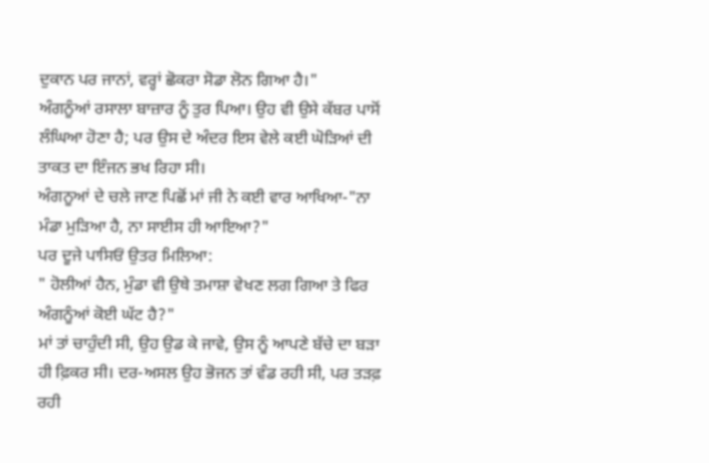ਦੁਕਾਨ ਪਰ ਜਾਨਾਂ, ਵਰ੍ਹਾਂ ਛੋਕਰਾ ਸੋਡਾ ਲੋਨ ਗਿਆ ਹੈ।"
ਅੰਗਨੂੰਆਂ ਰਸਾਲਾ ਬਾਜ਼ਾਰ ਨੂੰ ਤੁਰ ਪਿਆ। ਉਹ ਵੀ ਉਸੇ ਕੱਬਰ ਪਾਸੋਂ ਲੰਘਿਆ ਹੋਣਾ ਹੈ; ਪਰ ਉਸ ਦੇ ਅੰਦਰ ਇਸ ਵੇਲੇ ਕਈ ਘੋੜਿਆਂ ਦੀ ਤਾਕਤ ਦਾ ਇੰਜਨ ਭਖ ਰਿਹਾ ਸੀ।
ਅੰਗਨੂਆਂ ਦੇ ਚਲੇ ਜਾਣ ਪਿਛੋਂ ਮਾਂ ਜੀ ਨੇ ਕਈ ਵਾਰ ਆਖਿਆ-"ਨਾ ਮੰਡਾ ਮੁੜਿਆ ਹੈ, ਨਾ ਸਾਈਸ ਹੀ ਆਇਆ?"
ਪਰ ਦੂਜੇ ਪਾਸਿਓਂ ਉਤਰ ਮਿਲਿਆ:
" ਹੋਲੀਆਂ ਹੈਨ, ਮੁੰਡਾ ਵੀ ਉਥੇ ਤਮਾਸ਼ਾ ਵੇਖਣ ਲਗ ਗਿਆ ਤੇ ਫਿਰ ਅੰਗਨੂੰਆਂ ਕੋਈ ਘੱਟ ਹੈ?"
ਮਾਂ ਤਾਂ ਚਾਹੁੰਦੀ ਸੀ, ਉਹ ਉਡ ਕੇ ਜਾਵੇ, ਉਸ ਨੂੰ ਆਪਣੇ ਬੱਚੇ ਦਾ ਬੜਾ ਹੀ ਫ਼ਿਕਰ ਸੀ। ਦਰ-ਅਸਲ ਉਹ ਭੋਜਨ ਤਾਂ ਵੰਡ ਰਹੀ ਸੀ, ਪਰ ਤੜਫ਼ ਰਹੀ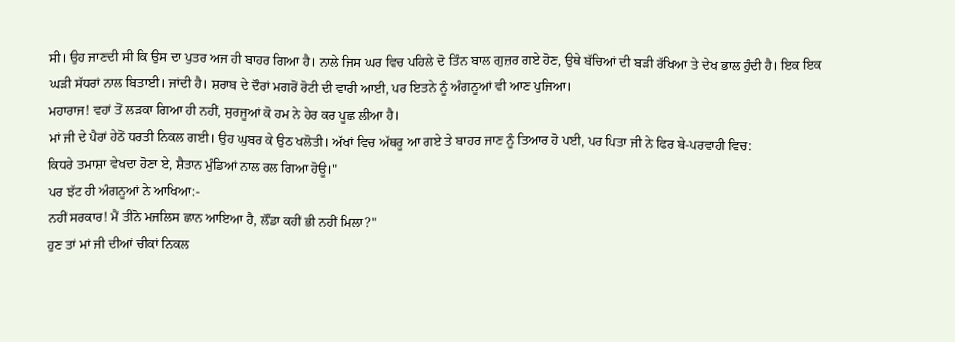ਸੀ। ਉਹ ਜਾਣਦੀ ਸੀ ਕਿ ਉਸ ਦਾ ਪੁਤਰ ਅਜ ਹੀ ਬਾਹਰ ਗਿਆ ਹੈ। ਨਾਲੇ ਜਿਸ ਘਰ ਵਿਚ ਪਹਿਲੇ ਦੋ ਤਿੰਨ ਬਾਲ ਗੁਜ਼ਰ ਗਏ ਹੋਣ, ਉਥੇ ਬੱਚਿਆਂ ਦੀ ਬੜੀ ਰੱਖਿਆ ਤੇ ਦੇਖ ਭਾਲ ਹੁੰਦੀ ਹੈ। ਇਕ ਇਕ ਘੜੀ ਸੱਧਰਾਂ ਨਾਲ ਬਿਤਾਈ। ਜਾਂਦੀ ਹੈ। ਸ਼ਰਾਬ ਦੇ ਦੌਰਾਂ ਮਗਰੋਂ ਰੋਟੀ ਦੀ ਵਾਰੀ ਆਈ, ਪਰ ਇਤਨੇ ਨੂੰ ਅੰਗਨੂਆਂ ਵੀ ਆਣ ਪੁਜਿਆ।
ਮਹਾਰਾਜ! ਵਹਾਂ ਤੋਂ ਲੜਕਾ ਗਿਆ ਹੀ ਨਹੀਂ, ਸੁਰਜੂਆਂ ਕੋ ਹਮ ਨੇ ਹੇਰ ਕਰ ਪੂਛ ਲੀਆ ਹੈ।
ਮਾਂ ਜੀ ਦੇ ਪੈਰਾਂ ਹੇਠੋਂ ਧਰਤੀ ਨਿਕਲ ਗਈ। ਉਹ ਘੁਬਰ ਕੇ ਉਠ ਖਲੋਤੀ। ਅੱਖਾਂ ਵਿਚ ਅੱਥਰੂ ਆ ਗਏ ਤੇ ਬਾਹਰ ਜਾਣ ਨੂੰ ਤਿਆਰ ਹੋ ਪਈ, ਪਰ ਪਿਤਾ ਜੀ ਨੇ ਫਿਰ ਬੇ-ਪਰਵਾਹੀ ਵਿਚ:
ਕਿਧਰੇ ਤਮਾਸ਼ਾ ਵੇਖਦਾ ਹੋਣਾ ਏ, ਸ਼ੈਤਾਨ ਮੁੰਡਿਆਂ ਨਾਲ ਰਲ ਗਿਆ ਹੋਊ।"
ਪਰ ਝੱਟ ਹੀ ਅੰਗਨੂਆਂ ਨੇ ਆਖਿਆ:-
ਨਹੀਂ ਸਰਕਾਰ! ਮੈਂ ਤੀਨੋ ਮਜਲਿਸ ਛਾਨ ਆਇਆ ਹੈ, ਲੌਂਡਾ ਕਹੀਂ ਭੀ ਨਹੀਂ ਮਿਲਾ?"
ਹੁਣ ਤਾਂ ਮਾਂ ਜੀ ਦੀਆਂ ਚੀਕਾਂ ਨਿਕਲ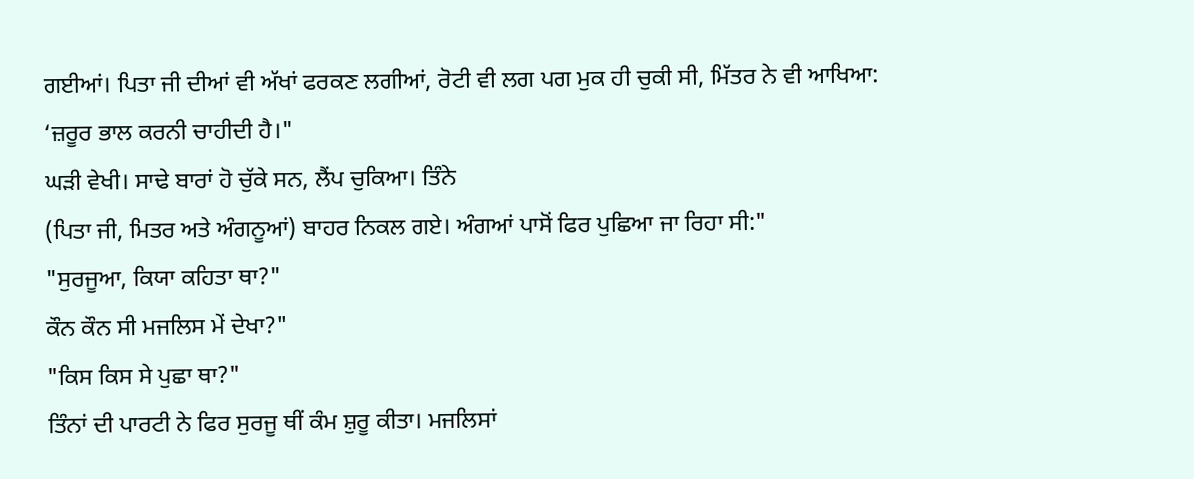ਗਈਆਂ। ਪਿਤਾ ਜੀ ਦੀਆਂ ਵੀ ਅੱਖਾਂ ਫਰਕਣ ਲਗੀਆਂ, ਰੋਟੀ ਵੀ ਲਗ ਪਗ ਮੁਕ ਹੀ ਚੁਕੀ ਸੀ, ਮਿੱਤਰ ਨੇ ਵੀ ਆਖਿਆ:
‘ਜ਼ਰੂਰ ਭਾਲ ਕਰਨੀ ਚਾਹੀਦੀ ਹੈ।"
ਘੜੀ ਵੇਖੀ। ਸਾਢੇ ਬਾਰਾਂ ਹੋ ਚੁੱਕੇ ਸਨ, ਲੈਂਪ ਚੁਕਿਆ। ਤਿੰਨੇ
(ਪਿਤਾ ਜੀ, ਮਿਤਰ ਅਤੇ ਅੰਗਨੂਆਂ) ਬਾਹਰ ਨਿਕਲ ਗਏ। ਅੰਗਆਂ ਪਾਸੋਂ ਫਿਰ ਪੁਛਿਆ ਜਾ ਰਿਹਾ ਸੀ:"
"ਸੁਰਜੂਆ, ਕਿਯਾ ਕਹਿਤਾ ਥਾ?"
ਕੌਨ ਕੌਨ ਸੀ ਮਜਲਿਸ ਮੇਂ ਦੇਖਾ?"
"ਕਿਸ ਕਿਸ ਸੇ ਪੁਛਾ ਥਾ?"
ਤਿੰਨਾਂ ਦੀ ਪਾਰਟੀ ਨੇ ਫਿਰ ਸੁਰਜੂ ਥੀਂ ਕੰਮ ਸ਼ੁਰੂ ਕੀਤਾ। ਮਜਲਿਸਾਂ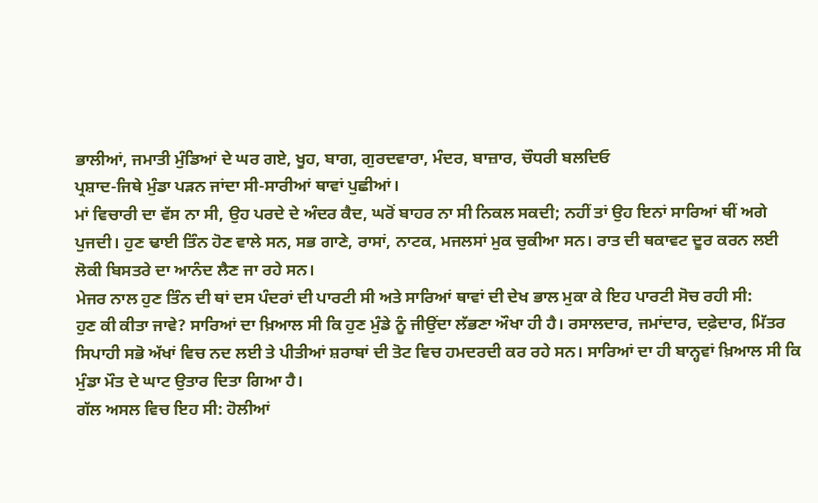ਭਾਲੀਆਂ, ਜਮਾਤੀ ਮੁੰਡਿਆਂ ਦੇ ਘਰ ਗਏ, ਖੂਹ, ਬਾਗ, ਗੁਰਦਵਾਰਾ, ਮੰਦਰ, ਬਾਜ਼ਾਰ, ਚੌਧਰੀ ਬਲਦਿਓ
ਪ੍ਰਸ਼ਾਦ-ਜਿਥੇ ਮੁੰਡਾ ਪੜਨ ਜਾਂਦਾ ਸੀ-ਸਾਰੀਆਂ ਥਾਵਾਂ ਪੁਛੀਆਂ।
ਮਾਂ ਵਿਚਾਰੀ ਦਾ ਵੱਸ ਨਾ ਸੀ, ਉਹ ਪਰਦੇ ਦੇ ਅੰਦਰ ਕੈਦ, ਘਰੋਂ ਬਾਹਰ ਨਾ ਸੀ ਨਿਕਲ ਸਕਦੀ; ਨਹੀਂ ਤਾਂ ਉਹ ਇਨਾਂ ਸਾਰਿਆਂ ਥੀਂ ਅਗੇ ਪੁਜਦੀ। ਹੁਣ ਢਾਈ ਤਿੰਨ ਹੋਣ ਵਾਲੇ ਸਨ, ਸਭ ਗਾਣੇ, ਰਾਸਾਂ, ਨਾਟਕ, ਮਜਲਸਾਂ ਮੁਕ ਚੁਕੀਆ ਸਨ। ਰਾਤ ਦੀ ਥਕਾਵਟ ਦੂਰ ਕਰਨ ਲਈ ਲੋਕੀ ਬਿਸਤਰੇ ਦਾ ਆਨੰਦ ਲੈਣ ਜਾ ਰਹੇ ਸਨ।
ਮੇਜਰ ਨਾਲ ਹੁਣ ਤਿੰਨ ਦੀ ਥਾਂ ਦਸ ਪੰਦਰਾਂ ਦੀ ਪਾਰਟੀ ਸੀ ਅਤੇ ਸਾਰਿਆਂ ਥਾਵਾਂ ਦੀ ਦੇਖ ਭਾਲ ਮੁਕਾ ਕੇ ਇਹ ਪਾਰਟੀ ਸੋਚ ਰਹੀ ਸੀ:
ਹੁਣ ਕੀ ਕੀਤਾ ਜਾਵੇ? ਸਾਰਿਆਂ ਦਾ ਖ਼ਿਆਲ ਸੀ ਕਿ ਹੁਣ ਮੁੰਡੇ ਨੂੰ ਜੀਉਂਦਾ ਲੱਭਣਾ ਔਖਾ ਹੀ ਹੈ। ਰਸਾਲਦਾਰ, ਜਮਾਂਦਾਰ, ਦਫ਼ੇਦਾਰ, ਮਿੱਤਰ ਸਿਪਾਹੀ ਸਭੋ ਅੱਖਾਂ ਵਿਚ ਨਦ ਲਈ ਤੇ ਪੀਤੀਆਂ ਸ਼ਰਾਬਾਂ ਦੀ ਤੋਟ ਵਿਚ ਹਮਦਰਦੀ ਕਰ ਰਹੇ ਸਨ। ਸਾਰਿਆਂ ਦਾ ਹੀ ਬਾਨ੍ਹਵਾਂ ਖ਼ਿਆਲ ਸੀ ਕਿ ਮੁੰਡਾ ਮੌਤ ਦੇ ਘਾਟ ਉਤਾਰ ਦਿਤਾ ਗਿਆ ਹੈ।
ਗੱਲ ਅਸਲ ਵਿਚ ਇਹ ਸੀ: ਹੋਲੀਆਂ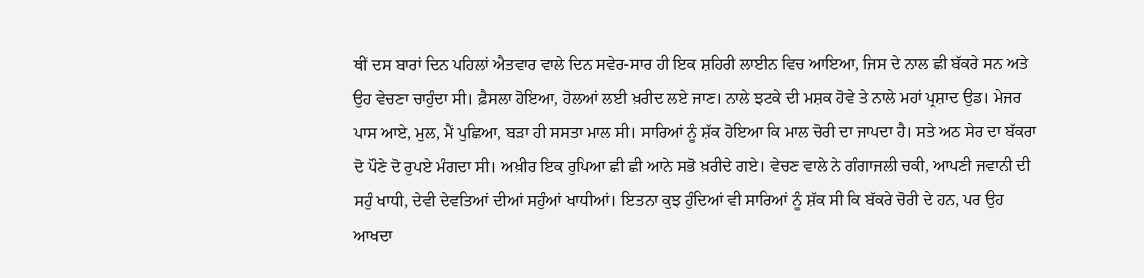ਥੀਂ ਦਸ ਬਾਰਾਂ ਦਿਨ ਪਹਿਲਾਂ ਐਤਵਾਰ ਵਾਲੇ ਦਿਨ ਸਵੇਰ-ਸਾਰ ਹੀ ਇਕ ਸ਼ਹਿਰੀ ਲਾਈਨ ਵਿਚ ਆਇਆ, ਜਿਸ ਦੇ ਨਾਲ ਛੀ ਬੱਕਰੇ ਸਨ ਅਤੇ ਉਹ ਵੇਚਣਾ ਚਾਹੁੰਦਾ ਸੀ। ਫ਼ੈਸਲਾ ਹੋਇਆ, ਹੋਲਆਂ ਲਈ ਖ਼ਰੀਦ ਲਏ ਜਾਣ। ਨਾਲੇ ਝਟਕੇ ਦੀ ਮਸ਼ਕ ਹੋਵੇ ਤੇ ਨਾਲੇ ਮਹਾਂ ਪ੍ਰਸ਼ਾਦ ਉਡ। ਮੇਜਰ ਪਾਸ ਆਏ, ਮੁਲ, ਮੈਂ ਪੁਛਿਆ, ਬੜਾ ਹੀ ਸਸਤਾ ਮਾਲ ਸੀ। ਸਾਰਿਆਂ ਨੂੰ ਸ਼ੱਕ ਹੋਇਆ ਕਿ ਮਾਲ ਚੋਰੀ ਦਾ ਜਾਪਦਾ ਹੈ। ਸਤੇ ਅਠ ਸੇਰ ਦਾ ਬੱਕਰਾ ਦੋ ਪੌਣੇ ਦੋ ਰੁਪਏ ਮੰਗਦਾ ਸੀ। ਅਖ਼ੀਰ ਇਕ ਰੁਪਿਆ ਛੀ ਛੀ ਆਨੇ ਸਭੋ ਖ਼ਰੀਦੇ ਗਏ। ਵੇਚਣ ਵਾਲੇ ਨੇ ਗੰਗਾਜਲੀ ਚਕੀ, ਆਪਣੀ ਜਵਾਨੀ ਦੀ ਸਹੁੰ ਖਾਧੀ, ਦੇਵੀ ਦੇਵਤਿਆਂ ਦੀਆਂ ਸਹੁੰਆਂ ਖਾਧੀਆਂ। ਇਤਨਾ ਕੁਝ ਹੁੰਦਿਆਂ ਵੀ ਸਾਰਿਆਂ ਨੂੰ ਸ਼ੱਕ ਸੀ ਕਿ ਬੱਕਰੇ ਚੋਰੀ ਦੇ ਹਨ, ਪਰ ਉਹ ਆਖਦਾ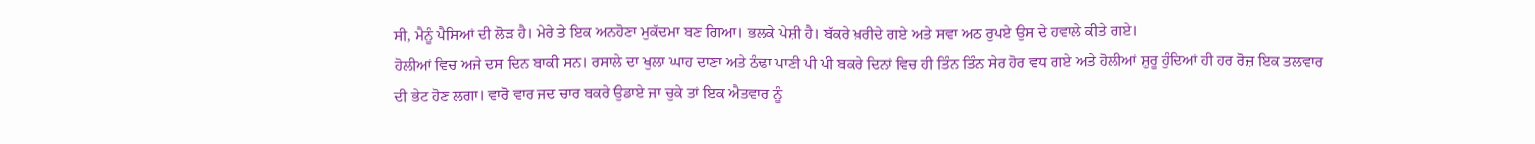ਸੀ, ਮੈਨੂੰ ਪੈਸਿਆਂ ਦੀ ਲੋੜ ਹੈ। ਮੇਰੇ ਤੇ ਇਕ ਅਨਹੋਣਾ ਮੁਕੱਦਮਾ ਬਣ ਗਿਆ। ਭਲਕੇ ਪੇਸ਼ੀ ਹੈ। ਬੱਕਰੇ ਖ਼ਰੀਦੇ ਗਏ ਅਤੇ ਸਵਾ ਅਠ ਰੁਪਏ ਉਸ ਦੇ ਹਵਾਲੇ ਕੀਤੇ ਗਏ।
ਹੋਲੀਆਂ ਵਿਚ ਅਜੇ ਦਸ ਦਿਨ ਬਾਕੀ ਸਨ। ਰਸਾਲੇ ਦਾ ਖੁਲਾ ਘਾਹ ਦਾਣਾ ਅਤੇ ਠੰਢਾ ਪਾਣੀ ਪੀ ਪੀ ਬਕਰੇ ਦਿਨਾਂ ਵਿਚ ਹੀ ਤਿੰਨ ਤਿੰਨ ਸੇਰ ਹੋਰ ਵਧ ਗਏ ਅਤੇ ਹੋਲੀਆਂ ਸ਼ੁਰੂ ਹੁੰਦਿਆਂ ਹੀ ਹਰ ਰੋਜ਼ ਇਕ ਤਲਵਾਰ ਦੀ ਭੇਟ ਹੋਣ ਲਗਾ। ਵਾਰੋ ਵਾਰ ਜਦ ਚਾਰ ਬਕਰੇ ਉਡਾਏ ਜਾ ਚੁਕੇ ਤਾਂ ਇਕ ਐਤਵਾਰ ਨੂੰ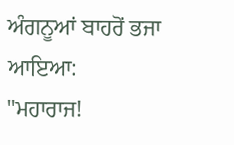ਅੰਗਨੂਆਂ ਬਾਹਰੋਂ ਭਜਾ ਆਇਆ:
"ਮਹਾਰਾਜ!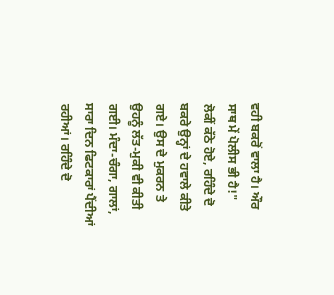ਵਹੀ ਬਕਰੋਂ ਵਾਲਾ ਹੈ। ਔਰ ਸਾਥ ਮੇਂ ਪੋਲੀਸ ਭੀ ਹੈ!"
ਲੋਕੀਂ ਕੱਠੇ ਹੋਏ, ਰਹਿੰਦੇ ਦੋ ਬਕਰੇ ਉਨ੍ਹਾਂ ਦੇ ਹਵਾਲੇ ਕੀਤੇ ਗਏ। ਉਸ ਦੇ ਮੁਕਰਨ ਤੇ ਉਹਨੂੰ ਲੱਤ-ਮੁਕੀ ਵੀ ਕੀਤੀ ਗਈ। ਮੰਦਾ-ਚੰਗਾ, ਗਾਲਾਂ, ਸਾਰਾ ਦਿਨ ਫਿਟਕਾਰਾਂ ਪੈਂਦੀਆਂ ਰਹੀਆਂ। ਰਹਿੰਦੇ ਦੋ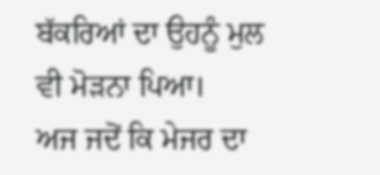ਬੱਕਰਿਆਂ ਦਾ ਉਹਨੂੰ ਮੁਲ ਵੀ ਮੋੜਨਾ ਪਿਆ।
ਅਜ ਜਦੋਂ ਕਿ ਮੇਜਰ ਦਾ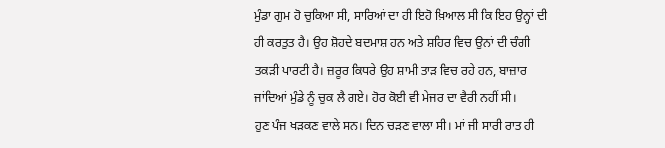ਮੁੰਡਾ ਗੁਮ ਹੋ ਚੁਕਿਆ ਸੀ, ਸਾਰਿਆਂ ਦਾ ਹੀ ਇਹੋ ਖ਼ਿਆਲ ਸੀ ਕਿ ਇਹ ਉਨ੍ਹਾਂ ਦੀ ਹੀ ਕਰਤੁਤ ਹੈ। ਉਹ ਸ਼ੋਹਦੇ ਬਦਮਾਸ਼ ਹਨ ਅਤੇ ਸ਼ਹਿਰ ਵਿਚ ਉਨਾਂ ਦੀ ਚੰਗੀ ਤਕੜੀ ਪਾਰਟੀ ਹੈ। ਜ਼ਰੂਰ ਕਿਧਰੇ ਉਹ ਸ਼ਾਮੀ ਤਾੜ ਵਿਚ ਰਹੇ ਹਨ, ਬਾਜ਼ਾਰ ਜਾਂਦਿਆਂ ਮੁੰਡੇ ਨੂੰ ਚੁਕ ਲੈ ਗਏ। ਹੋਰ ਕੋਈ ਵੀ ਮੇਜਰ ਦਾ ਵੈਰੀ ਨਹੀਂ ਸੀ।
ਹੁਣ ਪੰਜ ਖੜਕਣ ਵਾਲੇ ਸਨ। ਦਿਨ ਚੜਣ ਵਾਲਾ ਸੀ। ਮਾਂ ਜੀ ਸਾਰੀ ਰਾਤ ਹੀ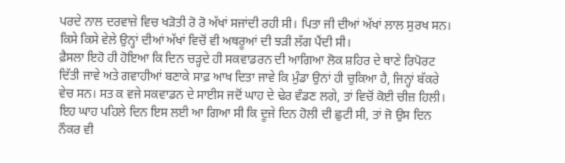ਪਰਦੇ ਨਾਲ ਦਰਵਾਜ਼ੇ ਵਿਚ ਖੜੋਤੀ ਰੋ ਰੋ ਅੱਖਾਂ ਸਜਾਂਦੀ ਰਹੀ ਸੀ। ਪਿਤਾ ਜੀ ਦੀਆਂ ਅੱਖਾਂ ਲਾਲ ਸੁਰਖ ਸਨ। ਕਿਸੇ ਕਿਸੇ ਵੇਲੇ ਉਨ੍ਹਾਂ ਦੀਆਂ ਅੱਖਾਂ ਵਿਚੋਂ ਵੀ ਅਥਰੂਆਂ ਦੀ ਝੜੀ ਲੱਗ ਪੈਂਦੀ ਸੀ।
ਫ਼ੈਸਲਾ ਇਹੋ ਹੀ ਹੋਇਆ ਕਿ ਦਿਨ ਚੜ੍ਹਦੇ ਹੀ ਸਕਵਾਡਰਨ ਦੀ ਆਗਿਆ ਲੋਕ ਸ਼ਹਿਰ ਦੇ ਥਾਣੇ ਰਿਪੋਰਟ ਦਿੱਤੀ ਜਾਵੇ ਅਤੇ ਗਵਾਹੀਆਂ ਬਣਾਕੇ ਸਾਫ਼ ਆਖ ਦਿਤਾ ਜਾਵੇ ਕਿ ਮੁੰਡਾ ਉਨਾਂ ਹੀ ਚੁਕਿਆ ਹੈ, ਜਿਨ੍ਹਾਂ ਬੱਕਰੇ ਵੇਚ ਸਨ। ਸਤ ਕ ਵਜੇ ਸਕਵਾਡਨ ਦੇ ਸਾਈਸ ਜਦੋਂ ਘਾਹ ਦੇ ਢੇਰ ਵੰਡਣ ਲਗੇ, ਤਾਂ ਵਿਚੋਂ ਕੋਈ ਚੀਜ਼ ਹਿਲੀ। ਇਹ ਘਾਹ ਪਹਿਲੇ ਦਿਨ ਇਸ ਲਈ ਆ ਗਿਆ ਸੀ ਕਿ ਦੂਜੇ ਦਿਨ ਹੋਲੀ ਦੀ ਛੁਟੀ ਸੀ, ਤਾਂ ਜੋ ਉਸ ਦਿਨ ਨੌਕਰ ਵੀ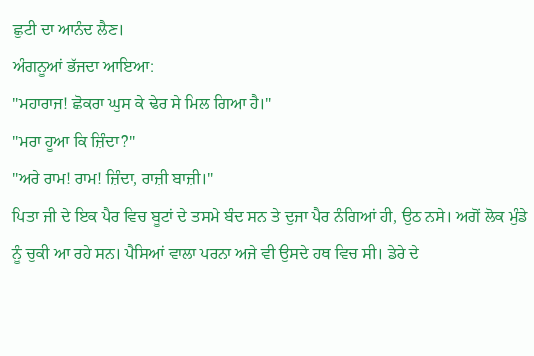ਛੁਟੀ ਦਾ ਆਨੰਦ ਲੈਣ।
ਅੰਗਨੂਆਂ ਭੱਜਦਾ ਆਇਆ:
"ਮਹਾਰਾਜ! ਛੋਕਰਾ ਘੁਸ ਕੇ ਢੇਰ ਸੇ ਮਿਲ ਗਿਆ ਹੈ।"
"ਮਰਾ ਹੂਆ ਕਿ ਜ਼ਿੰਦਾ?"
"ਅਰੇ ਰਾਮ! ਰਾਮ! ਜ਼ਿੰਦਾ, ਰਾਜ਼ੀ ਬਾਜ਼ੀ।"
ਪਿਤਾ ਜੀ ਦੇ ਇਕ ਪੈਰ ਵਿਚ ਬੂਟਾਂ ਦੇ ਤਸਮੇ ਬੰਦ ਸਨ ਤੇ ਦੁਜਾ ਪੈਰ ਨੰਗਿਆਂ ਹੀ, ਉਠ ਨਸੇ। ਅਗੋਂ ਲੋਕ ਮੁੰਡੇ ਨੂੰ ਚੁਕੀ ਆ ਰਹੇ ਸਨ। ਪੈਸਿਆਂ ਵਾਲਾ ਪਰਨਾ ਅਜੇ ਵੀ ਉਸਦੇ ਹਥ ਵਿਚ ਸੀ। ਡੇਰੇ ਦੇ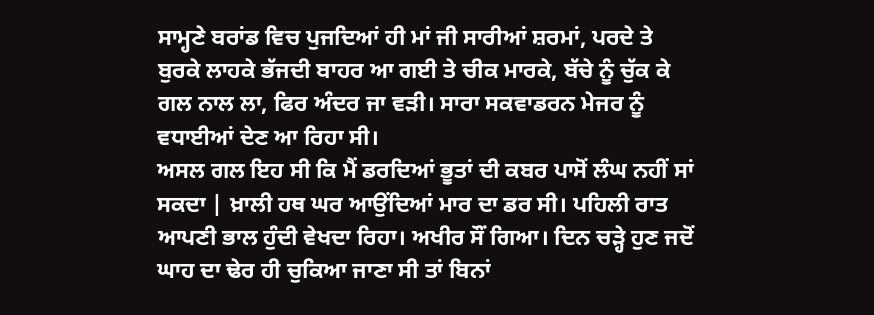ਸਾਮ੍ਹਣੇ ਬਰਾਂਡ ਵਿਚ ਪੁਜਦਿਆਂ ਹੀ ਮਾਂ ਜੀ ਸਾਰੀਆਂ ਸ਼ਰਮਾਂ, ਪਰਦੇ ਤੇ ਬੁਰਕੇ ਲਾਹਕੇ ਭੱਜਦੀ ਬਾਹਰ ਆ ਗਈ ਤੇ ਚੀਕ ਮਾਰਕੇ, ਬੱਚੇ ਨੂੰ ਚੁੱਕ ਕੇ ਗਲ ਨਾਲ ਲਾ, ਫਿਰ ਅੰਦਰ ਜਾ ਵੜੀ। ਸਾਰਾ ਸਕਵਾਡਰਨ ਮੇਜਰ ਨੂੰ ਵਧਾਈਆਂ ਦੇਣ ਆ ਰਿਹਾ ਸੀ।
ਅਸਲ ਗਲ ਇਹ ਸੀ ਕਿ ਮੈਂ ਡਰਦਿਆਂ ਭੂਤਾਂ ਦੀ ਕਬਰ ਪਾਸੋਂ ਲੰਘ ਨਹੀਂ ਸਾਂ ਸਕਦਾ | ਖ਼ਾਲੀ ਹਥ ਘਰ ਆਉਂਦਿਆਂ ਮਾਰ ਦਾ ਡਰ ਸੀ। ਪਹਿਲੀ ਰਾਤ ਆਪਣੀ ਭਾਲ ਹੁੰਦੀ ਵੇਖਦਾ ਰਿਹਾ। ਅਖੀਰ ਸੌਂ ਗਿਆ। ਦਿਨ ਚੜ੍ਹੇ ਹੁਣ ਜਦੋਂ ਘਾਹ ਦਾ ਢੇਰ ਹੀ ਚੁਕਿਆ ਜਾਣਾ ਸੀ ਤਾਂ ਬਿਨਾਂ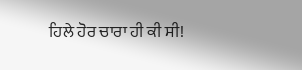ਹਿਲੇ ਹੋਰ ਚਾਰਾ ਹੀ ਕੀ ਸੀ!